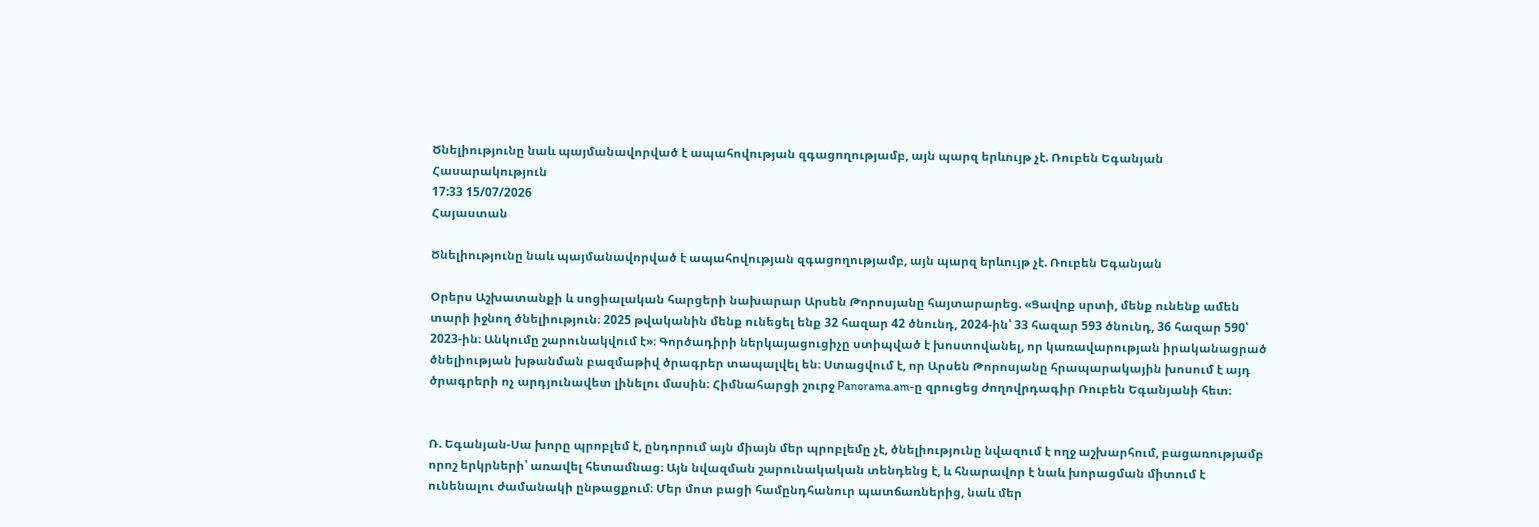Ծնելիությունը նաև պայմանավորված է ապահովության զգացողությամբ, այն պարզ երևույթ չէ. Ռուբեն Եգանյան
Հասարակություն
17:33 15/07/2026
Հայաստան

Ծնելիությունը նաև պայմանավորված է ապահովության զգացողությամբ, այն պարզ երևույթ չէ. Ռուբեն Եգանյան

Օրերս Աշխատանքի և սոցիալական հարցերի նախարար Արսեն Թորոսյանը հայտարարեց. «Ցավոք սրտի, մենք ունենք ամեն տարի իջնող ծնելիություն։ 2025 թվականին մենք ունեցել ենք 32 հազար 42 ծնունդ, 2024-ին՝ 33 հազար 593 ծնունդ, 36 հազար 590՝ 2023-ին։ Անկումը շարունակվում է»։ Գործադիրի ներկայացուցիչը ստիպված է խոստովանել, որ կառավարության իրականացրած ծնելիության խթանման բազմաթիվ ծրագրեր տապալվել են։ Ստացվում է, որ Արսեն Թորոսյանը հրապարակային խոսում է այդ ծրագրերի ոչ արդյունավետ լինելու մասին։ Հիմնահարցի շուրջ Panorama.am-ը զրուցեց ժողովրդագիր Ռուբեն Եգանյանի հետ։


Ռ. Եգանյան-Սա խորը պրոբլեմ է, ընդորում այն միայն մեր պրոբլեմը չէ, ծնելիությունը նվազում է ողջ աշխարհում, բացառությամբ որոշ երկրների՝ առավել հետամնաց։ Այն նվազման շարունակական տենդենց է, և հնարավոր է նաև խորացման միտում է ունենալու ժամանակի ընթացքում։ Մեր մոտ բացի համընդհանուր պատճառներից, նաև մեր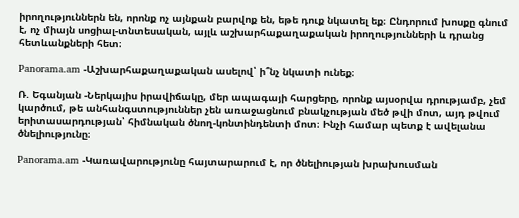իրողություններն են, որոնք ոչ այնքան բարվոք են, եթե դուք նկատել եք։ Ընդորում խոսքը գնում է, ոչ միայն սոցիալ-տնտեսական, այլև աշխարհաքաղաքական իրողությունների և դրանց հետևանքների հետ։

Panorama.am -Աշխարհաքաղաքական ասելով՝ ի՞նչ նկատի ունեք։

Ռ. Եգանյան -Ներկայիս իրավիճակը, մեր ապագայի հարցերը, որոնք այսօրվա դրությամբ, չեմ կարծում, թե անհանգստություններ չեն առաջացնում բնակչության մեծ թվի մոտ, այդ թվում երիտասարդության՝ հիմնական ծնող-կոնտինդենտի մոտ։ Ինչի համար պետք է ավելանա ծնելիությունը։

Panorama.am -Կառավարությունը հայտարարում է, որ ծնելիության խրախուսման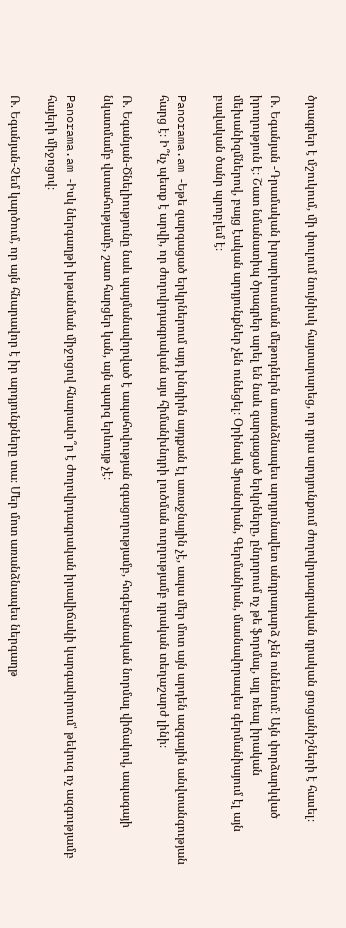ծրագրեր է մշուկում, մի փուլում նույնիսկ հայտարարեց, որ դրա արդյունքում ժողովրդագրական դրական ցուցանիշների է հասել։

Ռ. Եգանյան -Դրամական խրարխուսման մեթոդներն առանձնապես արդյունավետ անդրադարձ չեն ունենում։ Այն փորձարկված իրողություն է։ Շատ նմանատիպ ծրագրեր արել են նաև զարգացած երկրները, ընդորում ոչ թե ֆորմալ, այլ ռեալ իրական մեխանիզմներով, բայց էական արդյունքներ չեն ունեցել։ Օրինակ Ֆրանսիան, Գերմանիան, մասնավորապես գերմանիայում էլ այն բավական ծանր պրոբլեմ է։

Panorama.am -Եթե զարգացած երկրներում այդ խնդիրն այդքան էլ առաջնային չէ, ապա մեր մոտ այն արդեն ազգային անվտանգության հարց է։ Ի՞նչ պետք է արվի, որ ժողովրդագրական այս հիմանխնդրի լուծման ուղղությամբ դրական տեղաշարժ լինի։

Ռ. Եգանյան-Ծնելիությունը նաև պայմանավորված է ապահովության զգացողությամբ, հոգեբանական նորմալ վիճակով, ապագայի նկատմամբ վստահությամբ, շատ հարցեր կան, այն պարզ երևույթ չէ։

Panorama.am -Իսկ ներգաղթի խթանման միջոցով հնարավո՞ր է ժողովրդագրական իրավիճակի կարգավորում՝ թեկուզ ոչ ազգությամբ հայերի միջոցով։

Ռ. Եգանյան-Չեմ կարծում, որ այն հնարավոր է իր արդյունքները տա։ Մեր մոտ առանձնապես ներգաղթ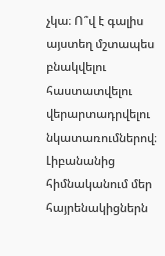չկա։ Ո՞վ է գալիս այստեղ մշտապես բնակվելու հաստատվելու վերարտադրվելու նկատառումներով։ Լիբանանից հիմնականում մեր հայրենակիցներն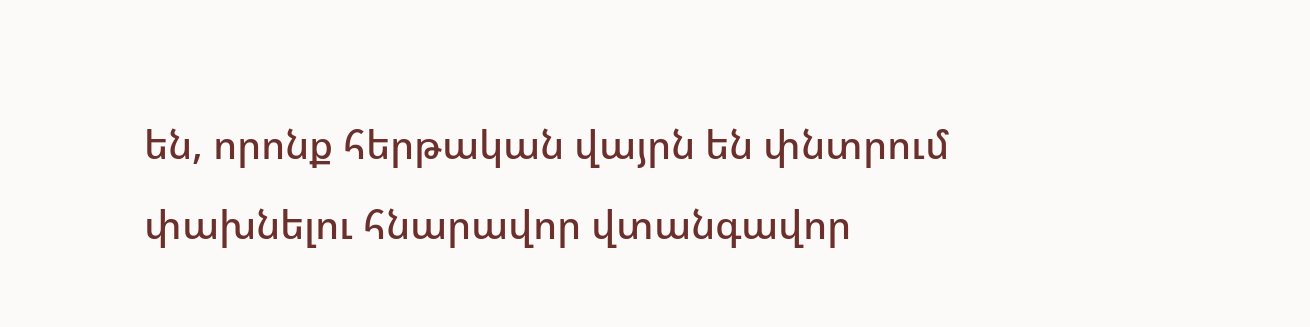են, որոնք հերթական վայրն են փնտրում փախնելու հնարավոր վտանգավոր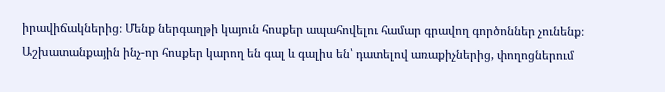իրավիճակներից։ Մենք ներգաղթի կայուն հոսքեր ապահովելու համար գրավող գործոններ չունենք։ Աշխատանքային ինչ-որ հոսքեր կարող են գալ և գալիս են՝ դատելով առաքիչներից, փողոցներում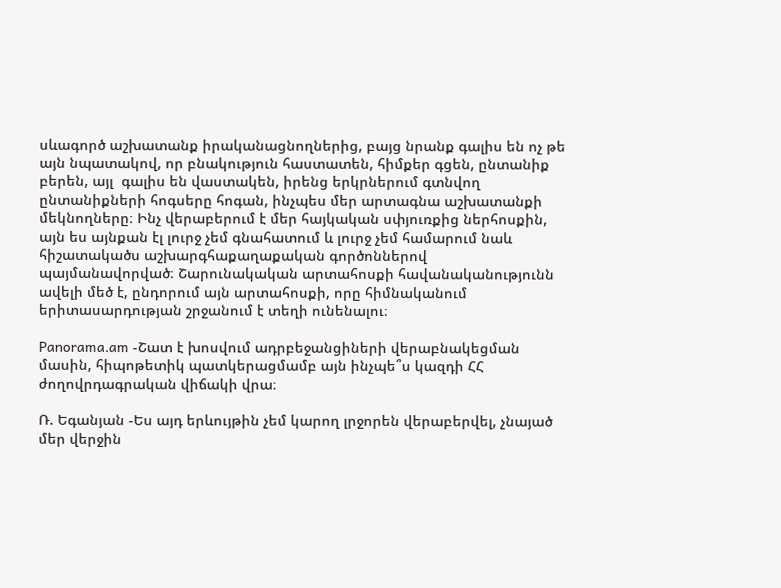սևագործ աշխատանք իրականացնողներից, բայց նրանք գալիս են ոչ թե այն նպատակով, որ բնակություն հաստատեն, հիմքեր գցեն, ընտանիք բերեն, այլ  գալիս են վաստակեն, իրենց երկրներում գտնվող ընտանիքների հոգսերը հոգան, ինչպես մեր արտագնա աշխատանքի մեկնողները։ Ինչ վերաբերում է մեր հայկական սփյուռքից ներհոսքին, այն ես այնքան էլ լուրջ չեմ գնահատում և լուրջ չեմ համարում նաև հիշատակածս աշխարգհաքաղաքական գործոններով պայմանավորված։ Շարունակական արտահոսքի հավանականությունն ավելի մեծ է, ընդորում այն արտահոսքի, որը հիմնականում երիտասարդության շրջանում է տեղի ունենալու։

Panorama.am -Շատ է խոսվում ադրբեջանցիների վերաբնակեցման մասին, հիպոթետիկ պատկերացմամբ այն ինչպե՞ս կազդի ՀՀ ժողովրդագրական վիճակի վրա։

Ռ. Եգանյան -Ես այդ երևույթին չեմ կարող լրջորեն վերաբերվել, չնայած մեր վերջին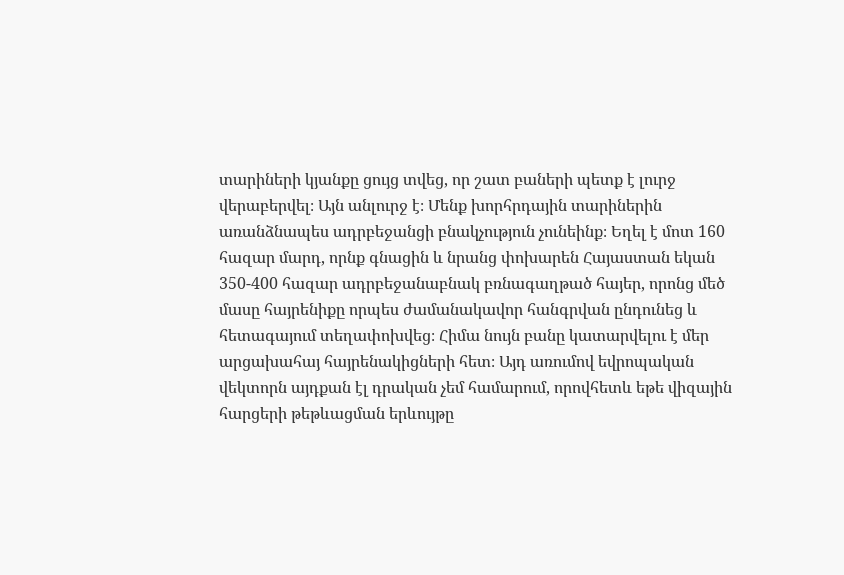տարիների կյանքը ցույց տվեց, որ շատ բաների պետք է լուրջ վերաբերվել։ Այն անլուրջ է։ Մենք խորհրդային տարիներին առանձնապես ադրբեջանցի բնակչություն չունեինք։ Եղել է մոտ 160 հազար մարդ, որնք գնացին և նրանց փոխարեն Հայաստան եկան 350-400 հազար ադրբեջանաբնակ բռնագաղթած հայեր, որոնց մեծ մասը հայրենիքը որպես ժամանակավոր հանգրվան ընդունեց և  հետագայում տեղափոխվեց։ Հիմա նույն բանը կատարվելու է մեր արցախահայ հայրենակիցների հետ։ Այդ առումով եվրոպական վեկտորն այդքան էլ դրական չեմ համարում, որովհետև եթե վիզային հարցերի թեթևացման երևույթը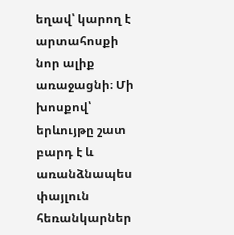եղավ՝ կարող է արտահոսքի նոր ալիք առաջացնի։ Մի խոսքով՝ երևույթը շատ բարդ է և առանձնապես փայլուն հեռանկարներ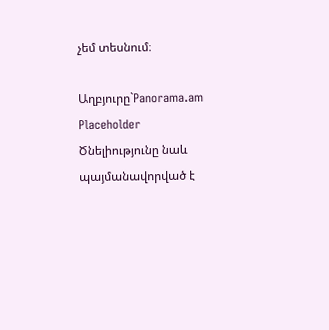չեմ տեսնում։

Աղբյուրը`Panorama.am
Placeholder
Ծնելիությունը նաև պայմանավորված է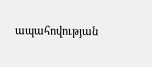ապահովության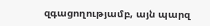զգացողությամբ, այն պարզ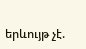երևույթ չէ.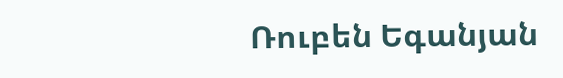Ռուբեն Եգանյան